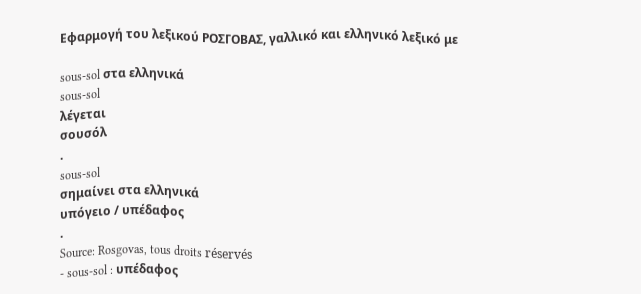Εφαρμογή του λεξικού ΡΟΣΓΟΒΑΣ, γαλλικό και ελληνικό λεξικό με

sous-sol στα ελληνικά
sous-sol
λέγεται
σουσόλ
.
sous-sol
σημαίνει στα ελληνικά
υπόγειο / υπέδαφος
.
Source: Rosgovas, tous droits réservés
- sous-sol : υπέδαφος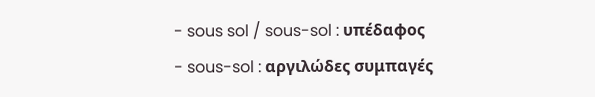- sous sol / sous-sol : υπέδαφος
- sous-sol : αργιλώδες συμπαγές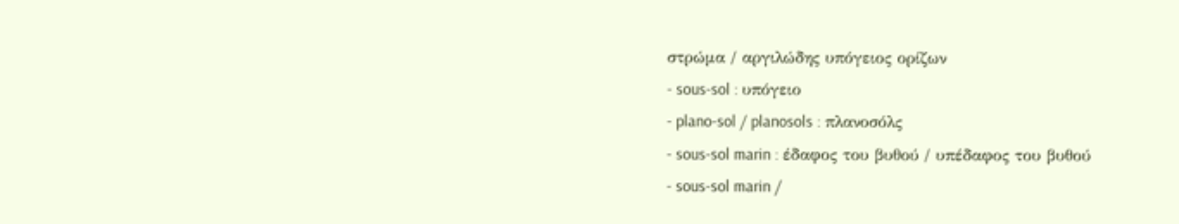στρώμα / αργιλώδης υπόγειος ορίζων
- sous-sol : υπόγειο
- plano-sol / planosols : πλανοσόλς
- sous-sol marin : έδαφος του βυθού / υπέδαφος του βυθού
- sous-sol marin /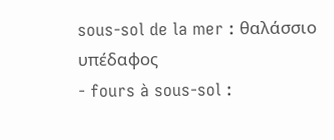sous-sol de la mer : θαλάσσιο υπέδαφος
- fours à sous-sol :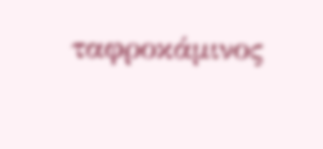ταφροκάμινος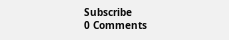Subscribe
0 Comments